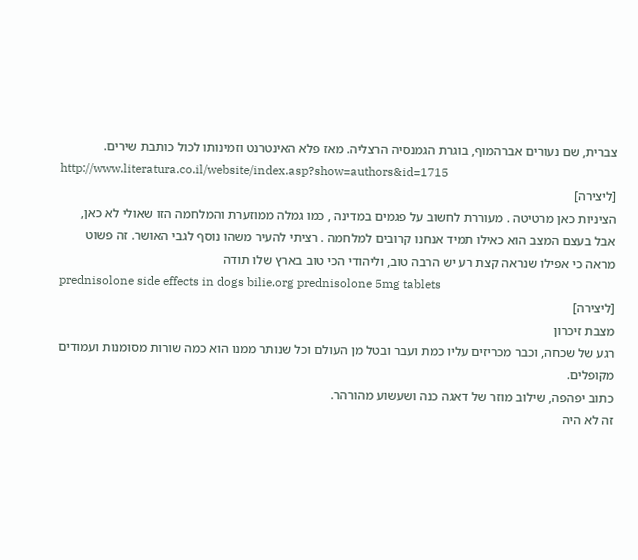צברית, שם נעורים אברהמוף, בוגרת הגמנסיה הרצליה. מאז פלא האינטרנט וזמינותו לכול כותבת שירים.
http://www.literatura.co.il/website/index.asp?show=authors&id=1715
[ליצירה]
הציניות כאן מרטיטה . מעוררת לחשוב על פגמים במדינה , כמו גמלה ממוזערת והמלחמה הזו שאולי לא כאן, אבל בעצם המצב הוא כאילו תמיד אנחנו קרובים למלחמה . רציתי להעיר משהו נוסף לגבי האושר. זה פשוט מראה כי אפילו שנראה קצת רע יש הרבה טוב, וליהודי הכי טוב בארץ שלו תודה
prednisolone side effects in dogs bilie.org prednisolone 5mg tablets
[ליצירה]
מצבת זיכרון
רגע של שכחה, וכבר מכריזים עליו כמת ועבר ובטל מן העולם וכל שנותר ממנו הוא כמה שורות מסומנות ועמודים מקופלים.
כתוב יפהפה, שילוב מוזר של דאגה כנה ושעשוע מהורהר.
זה לא היה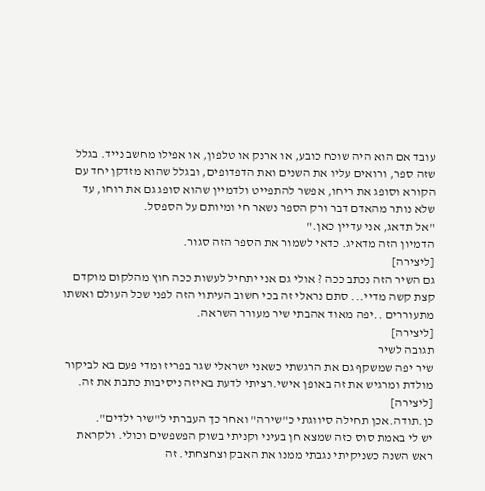עובד אם הוא היה שוכח כובע, או ארנק או טלפון, או אפילו מחשב נייד. בגלל שזה ספר, ורואים עליו את השנים ואת הדפדופים, ובגלל שהוא מזדקן יחד עם הקורא וסופג את ריחו, אפשר להתפייט ולדמיין שהוא סופג גם את רוחו, עד שלא נותר מהאדם דבר ורק הספר נשאר חי ומיותם על הספסל.
"אל תדאג, אני עדיין כאן."
הדמיון הזה מדאיג. כדאי לשמור את הספר הזה סגור.
[ליצירה]
גם השיר הזה נכתב ככה ? אולי גם אני יתחיל לעשות ככה חוץ מהלקום מוקדם קצת קשה מדיי... סתם נראלי זה בכי חשוב העיתוי הזה לפני שכל העולם ואשתו מתעוררים ..יפה מאוד אהבתי שיר מעורר השראה.
[ליצירה]
תגובה לשיר
שיר יפה שמשקף גם את הרגשתי כשאני ישראלי שגר בפריז ומדי פעם בא לביקור מולדת ומרגיש את זה באופן אישי.רציתי לדעת באיזה ניסיבות כתבת את זה.
[ליצירה]
כן.תודה.אכן תחילה סיווגתי כ"שירה" ואחר כך העברתי ל"שיר ילדים".
יש לי באמת סוס כזה שמצא חן בעיני וקניתי בשוק הפשפשים וכולי. ולקראת ראש השנה כשניקיתי נגבתי ממנו את האבק וצחצחתי. זה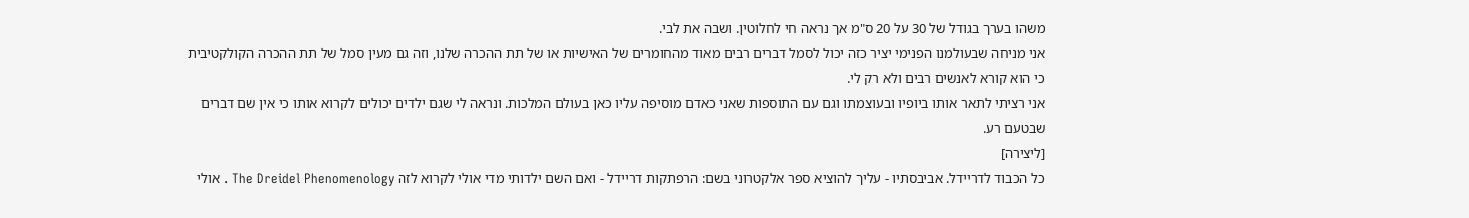משהו בערך בגודל של 30 על 20 ס"מ אך נראה חי לחלוטין. ושבה את לבי.
אני מניחה שבעולמנו הפנימי יציר כזה יכול לסמל דברים רבים מאוד מהחומרים של האישיות או של תת ההכרה שלנו, וזה גם מעין סמל של תת ההכרה הקולקטיבית כי הוא קורא לאנשים רבים ולא רק לי.
אני רציתי לתאר אותו ביופיו ובעוצמתו וגם עם התוספות שאני כאדם מוסיפה עליו כאן בעולם המלכות. ונראה לי שגם ילדים יכולים לקרוא אותו כי אין שם דברים שבטעם רע.
[ליצירה]
כל הכבוד לדריידל. אביבסתיו - עליך להוציא ספר אלקטרוני בשם: הרפתקות דריידל - ואם השם ילדותי מדי אולי לקרוא לזה The Dreidel Phenomenology . אולי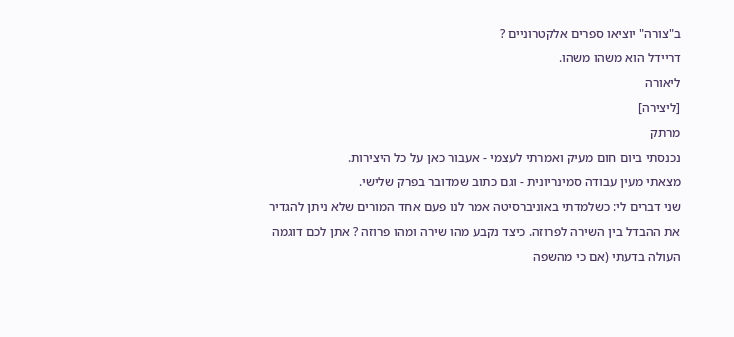ב"צורה" יוציאו ספרים אלקטרוניים ?
דריידל הוא משהו משהו.
ליאורה
[ליצירה]
מרתק
נכנסתי ביום חום מעיק ואמרתי לעצמי - אעבור כאן על כל היצירות.
מצאתי מעין עבודה סמינריונית - וגם כתוב שמדובר בפרק שלישי.
שני דברים לי: כשלמדתי באוניברסיטה אמר לנו פעם אחד המורים שלא ניתן להגדיר את ההבדל בין השירה לפרוזה. כיצד נקבע מהו שירה ומהו פרוזה ? אתן לכם דוגמה העולה בדעתי (אם כי מהשפה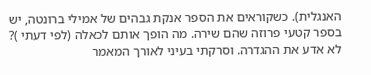האנגלית). כשקוראים את הספר אנקת גבהים של אמילי ברונטה, יש בספר קטעי פרוזה שהם שירה. מה הופך אותם לכאלה (לפי דעתי )? לא אדע את ההגדרה. וסרקתי בעיני לאורך המאמר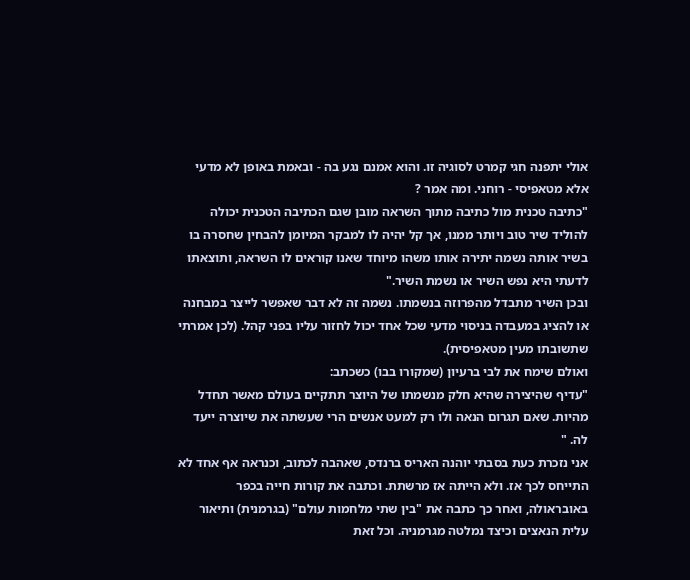אולי יתפנה חגי קמרט לסוגיה זו. והוא אמנם נגע בה - ובאמת באופן לא מדעי אלא מטאפיסי - רוחני. ומה אמר ?
"כתיבה טכנית מול כתיבה מתוך השראה מובן שגם הכתיבה הטכנית יכולה להוליד שיר טוב ויותר ממנו, אך קל יהיה לו למבקר המיומן להבחין שחסרה בו בשיר אותה נשמה יתירה אותו משהו מיוחד שאנו קוראים לו השראה, ותוצאתו לדעתי היא נפש השיר או נשמת השיר."
ובכן השיר מתבדל מהפרוזה בנשמתו. נשמה זה לא דבר שאפשר לייצר במבחנה או להציג במעבדה בניסוי מדעי שכל אחד יכול לחזור עליו בפני קהל. (לכן אמרתי שתשובתו מעין מטאפיסית).
ואולם שימח את לבי ברעיון (שמקורו בבו) כשכתב:
"עדיף שהיצירה שהיא חלק מנשמתו של היוצר תתקיים בעולם מאשר תחדל מהיות. שאם תגרום הנאה ולו רק למעט אנשים הרי שעשתה את שיוצרה ייעד לה. "
אני נזכרת כעת בסבתי יוהנה האריס ברנדס, שאהבה לכתוב, וכנראה אף אחד לא התייחס לכך אז. ולא הייתה אז מרשתת. וכתבה את קורות חייה בכפר באובראולה, ואחר כך כתבה את "בין שתי מלחמות עולם" (בגרמנית) ותיאור עלית הנאצים וכיצד נמלטה מגרמניה. וכל זאת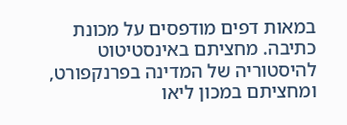במאות דפים מודפסים על מכונת כתיבה. מחציתם באינסטיטוט להיסטוריה של המדינה בפרנקפורט, ומחציתם במכון ליאו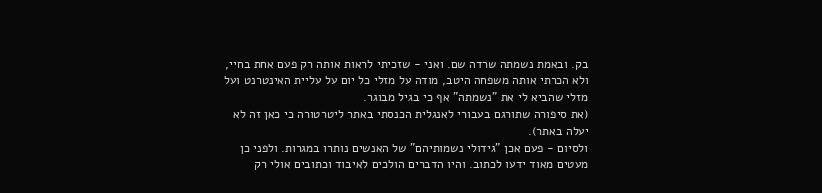בק. ובאמת נשמתה שרדה שם. ואני - שזכיתי לראות אותה רק פעם אחת בחיי, ולא הכרתי אותה משפחה היטב, מודה על מזלי כל יום על עליית האינטרנט ועל מזלי שהביא לי את "נשמתה" אף כי בגיל מבוגר.
(את סיפורה שתורגם בעבורי לאנגלית הכנסתי באתר ליטרטורה כי כאן זה לא יעלה באתר).
ולסיום - פעם אכן "גידולי נשמותיהם" של האנשים נותרו במגרות. ולפני כן מעטים מאוד ידעו לכתוב. והיו הדברים הולכים לאיבוד וכתובים אולי רק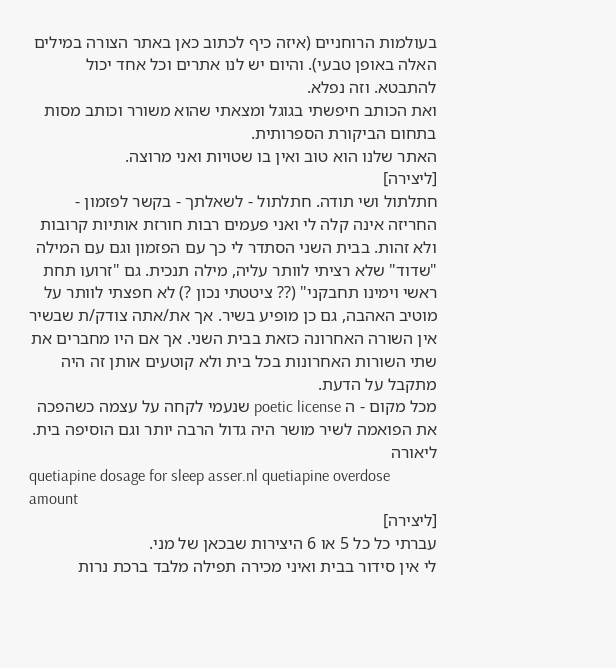בעולמות הרוחניים (איזה כיף לכתוב כאן באתר הצורה במילים האלה באופן טבעי). והיום יש לנו אתרים וכל אחד יכול להתבטא. וזה נפלא.
ואת הכותב חיפשתי בגוגל ומצאתי שהוא משורר וכותב מסות בתחום הביקורת הספרותית.
האתר שלנו הוא טוב ואין בו שטויות ואני מרוצה.
[ליצירה]
חתלתול ושי תודה. חתלתול - לשאלתך - בקשר לפזמון - החריזה אינה קלה לי ואני פעמים רבות חורזת אותיות קרובות ולא זהות. בבית השני הסתדר לי כך עם הפזמון וגם עם המילה "שדוד" שלא רציתי לוותר עליה, מילה תנכית. גם "זרועו תחת ראשי וימינו תחבקני" (?? ציטטתי נכון ?) לא חפצתי לוותר על מוטיב האהבה, גם כן מופיע בשיר. אך את/אתה צודק/ת שבשיר אין השורה האחרונה כזאת בבית השני. אך אם היו מחברים את שתי השורות האחרונות בכל בית ולא קוטעים אותן זה היה מתקבל על הדעת.
מכל מקום - ה poetic license שנעמי לקחה על עצמה כשהפכה את הפואמה לשיר מושר היה גדול הרבה יותר וגם הוסיפה בית. ליאורה
quetiapine dosage for sleep asser.nl quetiapine overdose amount
[ליצירה]
עברתי כל כל 5 או 6 היצירות שבכאן של מני.
לי אין סידור בבית ואיני מכירה תפילה מלבד ברכת נרות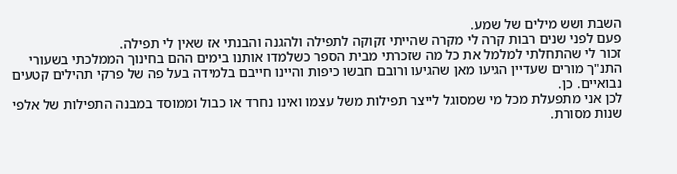השבת ושש מילים של שמע.
פעם לפני שנים רבות קרה לי מקרה שהייתי זקוקה לתפילה ולהגנה והבנתי אז שאין לי תפילה.
זכור לי שהתחלתי למלמל את כל מה שזכרתי מבית הספר כשלמדו אותנו בימים ההם בחינוך הממלכתי בשעורי התנ"ך מורים שעדיין הגיעו מאן שהגיעו ורובם חבשו כיפות והיינו חייבם בלמידה בעל פה של פרקי תהילים קטעים נבואיים. כן.
לכן אני מתפעלת מכל מי שמסוגל לייצר תפילות משל עצמו ואינו נחרד או כבול וממוסד במבנה התפילות של אלפי שנות מסורת.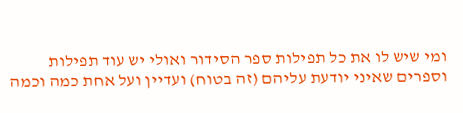ומי שיש לו את כל תפילות ספר הסידור ואולי יש עוד תפילות וספרים שאיני יודעת עליהם (זה בטוח) ועדיין ועל אחת כמה וכמה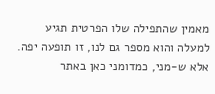מאמין שהתפילה שלו הפרטית תגיע למעלה והוא מספר גם לנו, זו תופעה יפה.
אלא ש-מני, כמדומני כאן באתר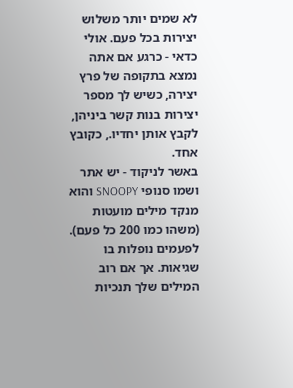לא שמים יותר משלוש יצירות בכל פעם. אולי כדאי - כרגע אם אתה נמצא בתקופה של פרץ יצירה, כשיש לך מספר יצירות בנות קשר ביניהן, לקבץ אותן יחדיו., כקובץ אחד.
באשר לניקוד - יש אתר ושמו סנופי SNOOPY והוא מנקד מילים מועטות (משהו כמו 200 כל פעם). לפעמים נופלות בו שגיאות. אך אם רוב המילים שלך תנכיות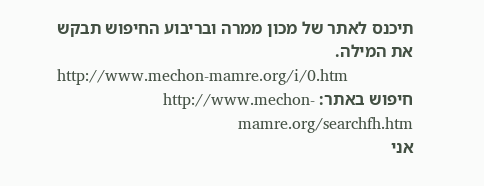תיכנס לאתר של מכון ממרה ובריבוע החיפוש תבקש את המילה.
http://www.mechon-mamre.org/i/0.htm
חיפוש באתר: http://www.mechon-mamre.org/searchfh.htm
אני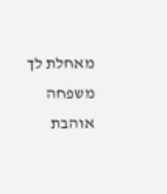מאחלת לך משפחה אוהבת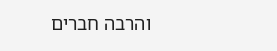והרבה חברים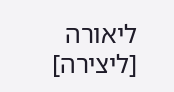ליאורה
[ליצירה]